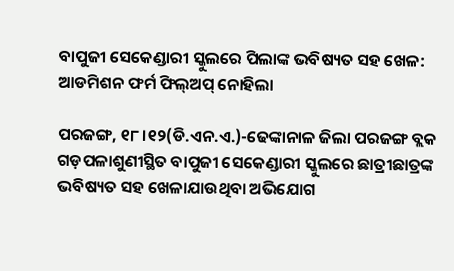ବାପୁଜୀ ସେକେଣ୍ଡାରୀ ସ୍କୁଲରେ ପିଲାଙ୍କ ଭବିଷ୍ୟତ ସହ ଖେଳ: ଆଡମିଶନ ଫର୍ମ ଫିଲ୍‌ଅପ୍‌ ନୋହିଲା

ପରଜଙ୍ଗ, ୧୮।୧୨(ଡି.ଏନ.ଏ.)-ଢେଙ୍କାନାଳ ଜିଲା ପରଜଙ୍ଗ ବ୍ଲକ ଗଡ଼ପଳାଶୁଣୀସ୍ଥିତ ବାପୁଜୀ ସେକେଣ୍ଡାରୀ ସ୍କୁଲରେ ଛାତ୍ରୀଛାତ୍ରଙ୍କ ଭବିଷ୍ୟତ ସହ ଖେଳାଯାଉଥିବା ଅଭିଯୋଗ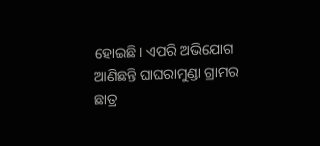ହୋଇଛି। ଏପରି ଅଭିଯୋଗ ଆଣିଛନ୍ତି ଘାଘରାମୁଣ୍ଡା ଗ୍ରାମର ଛାତ୍ର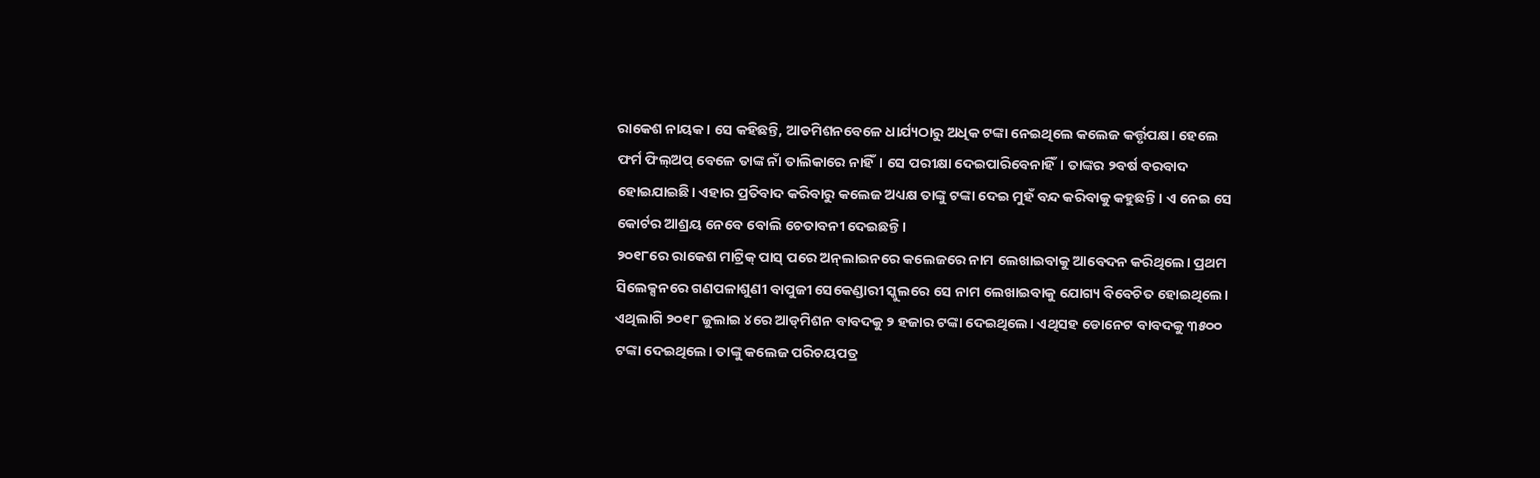ରାକେଶ ନାୟକ। ସେ କହିଛନ୍ତି, ଆଡମିଶନବେଳେ ଧାର୍ଯ୍ୟଠାରୁ ଅଧିକ ଟଙ୍କା ନେଇଥିଲେ କଲେଜ କର୍ତ୍ତୃପକ୍ଷ। ହେଲେ ଫର୍ମ ଫିଲ୍‌ଅପ୍‌ ବେଳେ ତାଙ୍କ ନାଁ ତାଲିକାରେ ନାହିଁ। ସେ ପରୀକ୍ଷା ଦେଇପାରିବେନାହିଁ। ତାଙ୍କର ୨ବର୍ଷ ବରବାଦ ହୋଇଯାଇଛି। ଏହାର ପ୍ରତିବାଦ କରିବାରୁ କଲେଜ ଅଧ୍ୟକ୍ଷ ତାଙ୍କୁ ଟଙ୍କା ଦେଇ ମୁହଁ ବନ୍ଦ କରିବାକୁ କହୁଛନ୍ତି। ଏ ନେଇ ସେ କୋର୍ଟର ଆଶ୍ରୟ ନେବେ ବୋଲି ଚେତାବନୀ ଦେଇଛନ୍ତି।
୨୦୧୮ରେ ରାକେଶ ମାଟ୍ରିକ୍‌ ପାସ୍‌ ପରେ ଅନ୍‌ଲାଇନରେ କଲେଜରେ ନାମ ଲେଖାଇବାକୁ ଆବେଦନ କରିଥିଲେ। ପ୍ରଥମ ସିଲେକ୍ସନରେ ଗଣପଳାଶୁଣୀ ବାପୁଜୀ ସେକେଣ୍ଡାରୀ ସ୍କୁଲରେ ସେ ନାମ ଲେଖାଇବାକୁ ଯୋଗ୍ୟ ବିବେଚିତ ହୋଇଥିଲେ। ଏଥିଲାଗି ୨୦୧୮ ଜୁଲାଇ ୪ରେ ଆଡ୍‌ମିଶନ ବାବଦକୁ ୨ ହଜାର ଟଙ୍କା ଦେଇଥିଲେ। ଏଥିସହ ଡୋନେଟ ବାବଦକୁ ୩୫୦୦ ଟଙ୍କା ଦେଇଥିଲେ। ତାଙ୍କୁ କଲେଜ ପରିଚୟପତ୍ର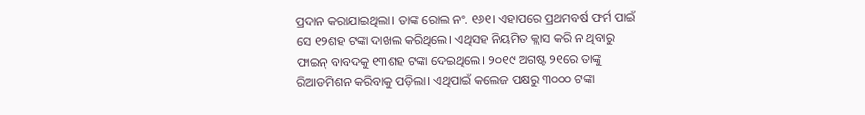ପ୍ରଦାନ କରାଯାଇଥିଲା। ତାଙ୍କ ରୋଲ ନଂ. ୧୬୧। ଏହାପରେ ପ୍ରଥମବର୍ଷ ଫର୍ମ ପାଇଁ ସେ ୧୨ଶହ ଟଙ୍କା ଦାଖଲ କରିଥିଲେ। ଏଥିସହ ନିୟମିତ କ୍ଲାସ କରି ନ ଥିବାରୁ ଫାଇନ୍‌ ବାବଦକୁ ୧୩ଶହ ଟଙ୍କା ଦେଇଥିଲେ। ୨୦୧୯ ଅଗଷ୍ଟ ୨୧ରେ ତାଙ୍କୁ ରିଆଡମିଶନ କରିବାକୁ ପଡ଼ିଲା। ଏଥିପାଇଁ କଲେଜ ପକ୍ଷରୁ ୩୦୦୦ ଟଙ୍କା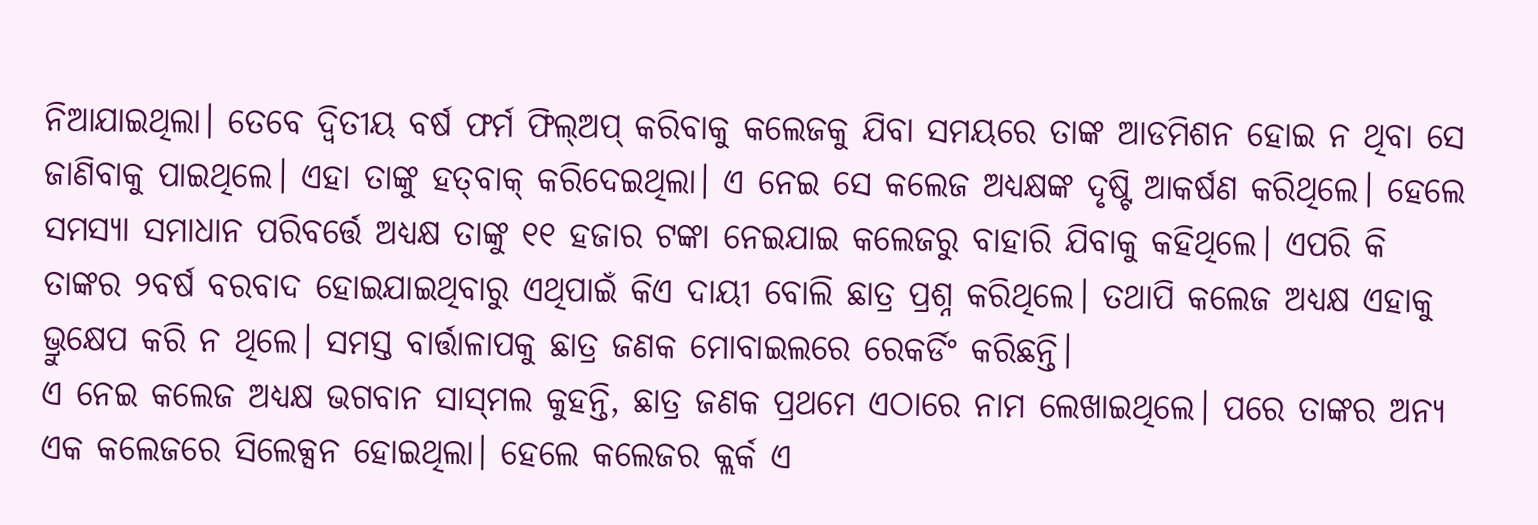ନିଆଯାଇଥିଲା। ତେବେ ଦ୍ୱିତୀୟ ବର୍ଷ ଫର୍ମ ଫିଲ୍‌ଅପ୍‌ କରିବାକୁ କଲେଜକୁ ଯିବା ସମୟରେ ତାଙ୍କ ଆଡମିଶନ ହୋଇ ନ ଥିବା ସେ ଜାଣିବାକୁ ପାଇଥିଲେ। ଏହା ତାଙ୍କୁ ହତ୍‌ବାକ୍‌ କରିଦେଇଥିଲା। ଏ ନେଇ ସେ କଲେଜ ଅଧ୍ୟକ୍ଷଙ୍କ ଦୃଷ୍ଟି ଆକର୍ଷଣ କରିଥିଲେ। ହେଲେ ସମସ୍ୟା ସମାଧାନ ପରିବର୍ତ୍ତେ ଅଧ୍ୟକ୍ଷ ତାଙ୍କୁ ୧୧ ହଜାର ଟଙ୍କା ନେଇଯାଇ କଲେଜରୁ ବାହାରି ଯିବାକୁ କହିଥିଲେ। ଏପରି କି ତାଙ୍କର ୨ବର୍ଷ ବରବାଦ ହୋଇଯାଇଥିବାରୁ ଏଥିପାଇଁ କିଏ ଦାୟୀ ବୋଲି ଛାତ୍ର ପ୍ରଶ୍ନ କରିଥିଲେ। ତଥାପି କଲେଜ ଅଧ୍ୟକ୍ଷ ଏହାକୁ ଭ୍ରୁକ୍ଷେପ କରି ନ ଥିଲେ। ସମସ୍ତ ବାର୍ତ୍ତାଳାପକୁ ଛାତ୍ର ଜଣକ ମୋବାଇଲରେ ରେକର୍ଡିଂ କରିଛନ୍ତି।
ଏ ନେଇ କଲେଜ ଅଧ୍ୟକ୍ଷ ଭଗବାନ ସାସ୍‌ମଲ କୁହନ୍ତି, ଛାତ୍ର ଜଣକ ପ୍ରଥମେ ଏଠାରେ ନାମ ଲେଖାଇଥିଲେ। ପରେ ତାଙ୍କର ଅନ୍ୟ ଏକ କଲେଜରେ ସିଲେକ୍ସନ ହୋଇଥିଲା। ହେଲେ କଲେଜର କ୍ଲର୍କ ଏ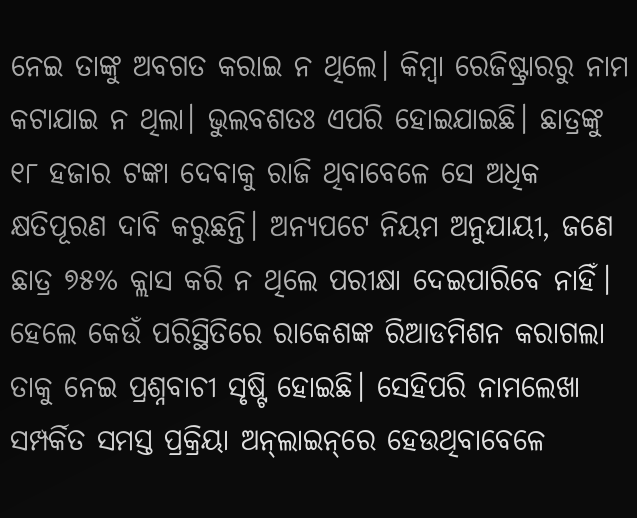ନେଇ ତାଙ୍କୁ ଅବଗତ କରାଇ ନ ଥିଲେ। କିମ୍ବା ରେଜିଷ୍ଟ୍ରାରରୁ ନାମ କଟାଯାଇ ନ ଥିଲା। ଭୁଲବଶତଃ ଏପରି ହୋଇଯାଇଛି। ଛାତ୍ରଙ୍କୁ ୧୮ ହଜାର ଟଙ୍କା ଦେବାକୁ ରାଜି ଥିବାବେଳେ ସେ ଅଧିକ କ୍ଷତିପୂରଣ ଦାବି କରୁଛନ୍ତି। ଅନ୍ୟପଟେ ନିୟମ ଅନୁଯାୟୀ, ଜଣେ ଛାତ୍ର ୭୫% କ୍ଲାସ କରି ନ ଥିଲେ ପରୀକ୍ଷା ଦେଇପାରିବେ ନାହିଁ। ହେଲେ କେଉଁ ପରିସ୍ଥିତିରେ ରାକେଶଙ୍କ ରିଆଡମିଶନ କରାଗଲା ତାକୁ ନେଇ ପ୍ରଶ୍ନବାଚୀ ସୃଷ୍ଟି ହୋଇଛି। ସେହିପରି ନାମଲେଖା ସମ୍ପର୍କିତ ସମସ୍ତ ପ୍ରକ୍ରିୟା ଅନ୍‌ଲାଇନ୍‌ରେ ହେଉଥିବାବେଳେ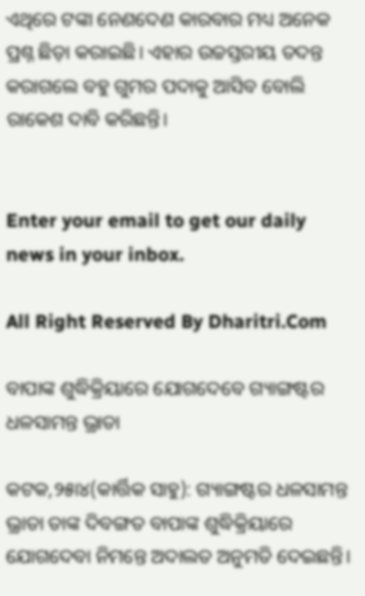ଏଥିରେ ଟଙ୍କା ନେଣଦେଣ କାରବାର ମଧ୍ୟ ଅନେକ ପ୍ରଶ୍ନ ଛିଡ଼ା କରାଇଛି। ଏହାର ଉଚ୍ଚସ୍ତରୀୟ ତଦନ୍ତ କରାଗଲେ ବହୁ ଗୁମର ପଦାକୁ ଆସିବ ବୋଲି ରାକେଶ ଦାବି କରିଛନ୍ତି।


Enter your email to get our daily news in your inbox.

All Right Reserved By Dharitri.Com

ବାପାଙ୍କ ଶୁଦ୍ଧିକ୍ରିୟାରେ ଯୋଗଦେବେ ଗ୍ୟାଙ୍ଗଷ୍ଟର ଧଳସାମନ୍ତ ଭ୍ରାତା

କଟକ,୨୫ା୪(କାର୍ତ୍ତିକ ସାହୁ): ଗ୍ୟାଙ୍ଗଷ୍ଟର ଧଳସାମନ୍ତ ଭ୍ରାତା ତାଙ୍କ ଦିବଙ୍ଗତ ବାପାଙ୍କ ଶୁଦ୍ଧିକ୍ରିୟାରେ ଯୋଗଦେବା ନିମନ୍ତେ ଅଦାଲତ ଅନୁମତି ଦେଇଛନ୍ତି।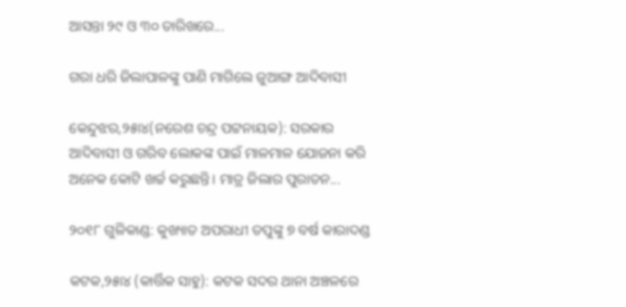ଆସନ୍ତା ୨୯ ଓ ୩୦ ତାରିଖରେ...

ଗରା ଧରି ଜିଲାପାଳଙ୍କୁ ପାଣି ମାଗିଲେ ଜୁଆଙ୍ଗ ଆଦିବାସୀ

କେନ୍ଦୁଝର,୨୫ା୪(ନରେଶ ଚନ୍ଦ୍ର ପଟ୍ଟନାୟକ): ସରକାର ଆଦିବାସୀ ଓ ଗରିବ ଲୋକଙ୍କ ପାଇଁ ମାଳମାଳ ଯୋଜନା କରି ଅନେକ କୋଟି ଖର୍ଚ୍ଚ କରୁଛନ୍ତି। ମାତ୍ର ଜିଲାର ପୁରାତନ...

୨୦୧୮ ଗୁଳିକାଣ୍ଡ: କୁଖ୍ୟାତ ଅପରାଧୀ ତପୁଙ୍କୁ ୭ ବର୍ଷ କାରାଦଣ୍ଡ

କଟକ,୨୫ା୪ (କାର୍ତ୍ତିକ ସାହୁ): କଟକ ସଦର ଥାନା ଅଞ୍ଚଳରେ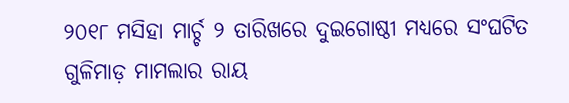୨୦୧୮ ମସିହା ମାର୍ଚ୍ଚ ୨ ତାରିଖରେ ଦୁଇଗୋଷ୍ଠୀ ମଧ୍ୟରେ ସଂଘଟିତ ଗୁଳିମାଡ଼ ମାମଲାର ରାୟ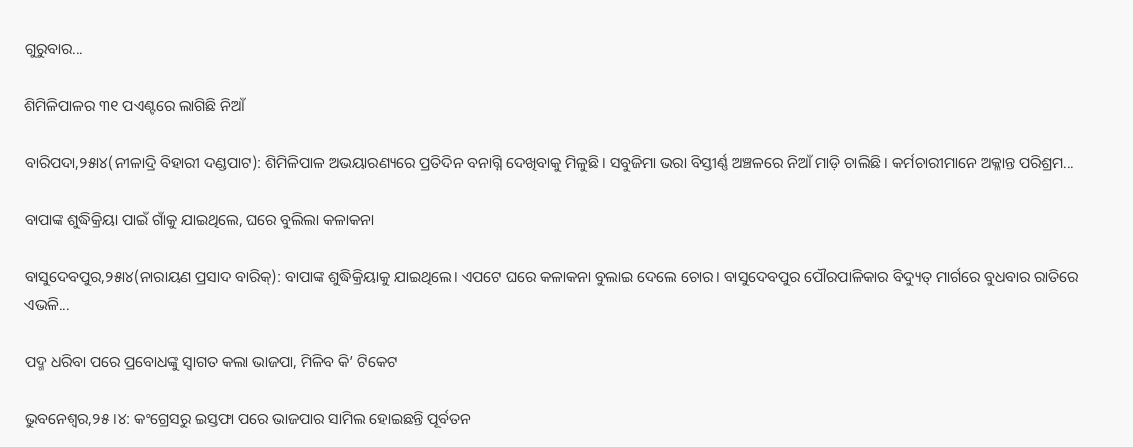ଗୁରୁବାର...

ଶିମିଳିପାଳର ୩୧ ପଏଣ୍ଟରେ ଲାଗିଛି ନିଆଁ

ବାରିପଦା,୨୫ା୪(ନୀଳାଦ୍ରି ବିହାରୀ ଦଣ୍ଡପାଟ): ଶିମିଳିପାଳ ଅଭୟାରଣ୍ୟରେ ପ୍ରତିଦିନ ବନାଗ୍ନି ଦେଖିବାକୁ ମିଳୁଛି। ସବୁଜିମା ଭରା ବିସ୍ତୀର୍ଣ୍ଣ ଅଞ୍ଚଳରେ ନିଆଁ ମାଡ଼ି ଚାଲିଛି। କର୍ମଚାରୀମାନେ ଅକ୍ଳାନ୍ତ ପରିଶ୍ରମ...

ବାପାଙ୍କ ଶୁଦ୍ଧିକ୍ରିୟା ପାଇଁ ଗାଁକୁ ଯାଇଥିଲେ, ଘରେ ବୁଲିଲା କଳାକନା

ବାସୁଦେବପୁର,୨୫ା୪(ନାରାୟଣ ପ୍ରସାଦ ବାରିକ୍‌): ବାପାଙ୍କ ଶୁଦ୍ଧିକ୍ରିୟାକୁ ଯାଇଥିଲେ। ଏପଟେ ଘରେ କଳାକନା ବୁଲାଇ ଦେଲେ ଚୋର। ବାସୁଦେବପୁର ପୌରପାଳିକାର ବିଦ୍ୟୁତ୍‌ ମାର୍ଗରେ ବୁଧବାର ରାତିରେ ଏଭଳି...

ପଦ୍ମ ଧରିବା ପରେ ପ୍ରବୋଧଙ୍କୁ ସ୍ବାଗତ କଲା ଭାଜପା, ମିଳିବ କି’ ଟିକେଟ

ଭୁବନେଶ୍ୱର,୨୫।୪: କଂଗ୍ରେସରୁ ଇସ୍ତଫା ପରେ ଭାଜପାର ସାମିଲ ହୋଇଛନ୍ତି ପୂର୍ବତନ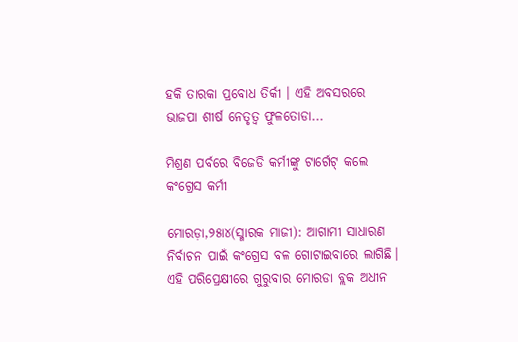ହକି ତାରକା ପ୍ରବୋଧ ତିର୍କୀ । ଏହି ଅବସରରେ ଭାଜପା ଶୀର୍ଷ ନେତୃତ୍ୱ ଫୁଳତୋଡା...

ମିଶ୍ରଣ ପର୍ବରେ ବିଜେଡି କର୍ମୀଙ୍କୁ ଟାର୍ଗେଟ୍‌ କଲେ କଂଗ୍ରେସ କର୍ମୀ

ମୋରଡ଼ା,୨୫ା୪(ସ୍ମାରକ ମାଜୀ): ଆଗାମୀ ସାଧାରଣ ନିର୍ବାଚନ ପାଇଁ କଂଗ୍ରେସ ବଳ ଗୋଟାଇବାରେ ଲାଗିଛି। ଏହି ପରିପ୍ରେକ୍ଷୀରେ ଗୁରୁବାର ମୋରଡା ବ୍ଲକ ଅଧୀନ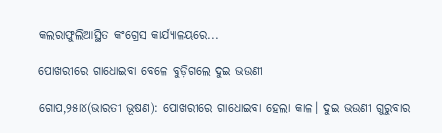କଲରାଫୁଲିଆସ୍ଥିତ କଂଗ୍ରେସ କାର୍ଯ୍ୟାଳୟରେ...

ପୋଖରୀରେ ଗାଧୋଇବା ବେଳେ ବୁଡ଼ିଗଲେ ଦୁଇ ଭଉଣୀ

ଗୋପ,୨୫ା୪(ଭାରତୀ ଭୂଷଣ): ପୋଖରୀରେ ଗାଧୋଇବା ହେଲା କାଳ। ଦୁଇ ଭଉଣୀ ଗୁରୁବାର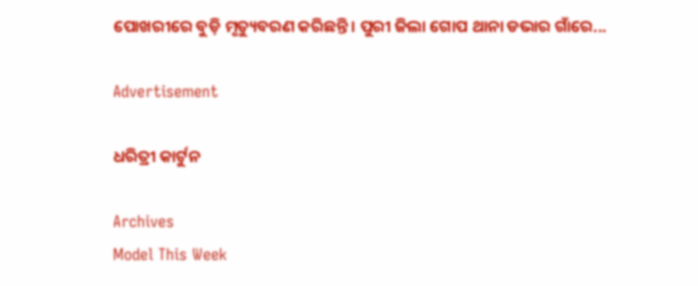ପୋଖରୀରେ ବୁଡ଼ି ମୃତ୍ୟୁବରଣ କରିଛନ୍ତି। ପୁରୀ ଜିଲା ଗୋପ ଥାନା ଡଭାର ଗାଁରେ...

Advertisement

ଧରିତ୍ରୀ କାର୍ଟୁନ

Archives
Model This Week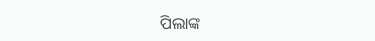ପିଲାଙ୍କ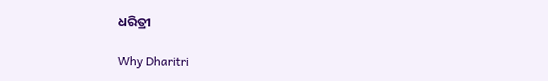ଧରିତ୍ରୀ

Why Dharitri